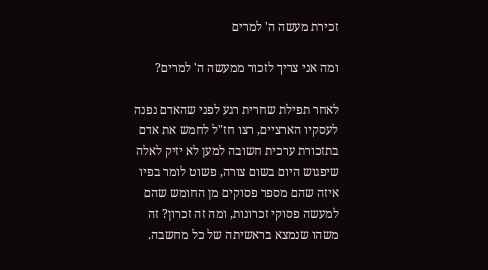זכירת מעשה ה' למרים

ומה אני צריך לזכור ממעשה ה' למרים?

לאחר תפילת שחרית רגע לפני שהאדם נפנה לעסקיו הארציים, רצו חז"ל לחמש את אדם בתזכורת ערכית חשובה למען לא יזיק לאלה שיפגוש היום בשום צורה, פשוט לומר בפיו איזה שהם מספר פסוקים מן החומש שהם למעשה פסוקי זכרונות, ומה זה זכרון? זה משהו שנמצא בראשיתה של כל מחשבה.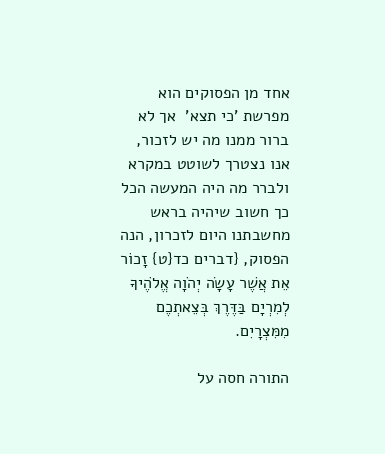אחד מן הפסוקים הוא מפרשת 'כי תצא'  אך לא ברור ממנו מה יש לזכור, אנו נצטרך לשוטט במקרא ולברר מה היה המעשה הכל כך חשוב שיהיה בראש מחשבתנו היום לזכרון, הנה הפסוק, {דברים כד{ט} זָכוֹר אֵת אֲשֶׁר עָשָׂה יְהֹוָה אֱלֹהֶיךָ לְמִרְיָם בַּדֶּרֶךְ בְּצֵאתְכֶם מִמִּצְרָיִם.

התורה חסה על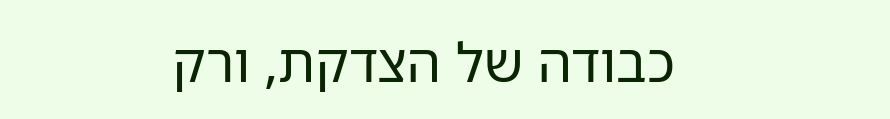כבודה של הצדקת, ורק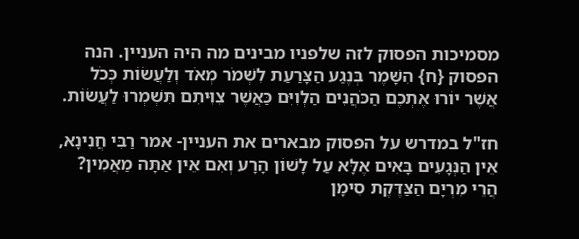מסמיכות הפסוק לזה שלפניו מבינים מה היה העניין. הנה הפסוק {ח} הִשָּׁמֶר בְּנֶגַע הַצָּרַעַת לִשְׁמֹר מְאֹד וְלַעֲשׂוֹת כְּכֹל אֲשֶׁר יוֹרוּ אֶתְכֶם הַכֹּהֲנִים הַלְוִיִּם כַּאֲשֶׁר צִוִּיתִם תִּשְׁמְרוּ לַעֲשׂוֹת.

חז"ל במדרש על הפסוק מבארים את העניין- אמר רַבִּי חֲנִינָא, אֵין הַנְּגָעִים בָּאִים אֶלָּא עַל לָשׁוֹן הָרָע וְאִם אֵין אַתָּה מַאֲמִין? הֲרֵי מִרְיָם הַצַּדֶּקֶת סִימָן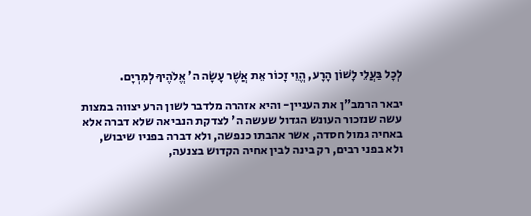לְכָל בַּעֲלֵי לָשׁוֹן הָרָע, הֱוֵי זָכוֹר אֵת אֲשֶׁר עָשָׂה ה' אֱלֹהֶיךָ לְמִרְיָם.

יבאר הרמב"ן את העניין- והיא אזהרה מלדבר לשון הרע יצווה במצות עשה שנזכור העונש הגדול שעשה ה' לצדקת הנביאה שלא דברה אלא באחיה גמול חסדה, אשר אהבתו כנפשה, ולא דברה בפניו שיבוש, ולא בפני רבים, רק בינה לבין אחיה הקדוש בצנעה,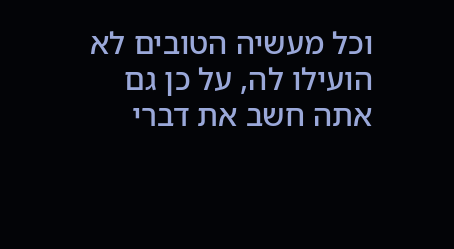וכל מעשיה הטובים לא הועילו לה, על כן גם אתה חשב את דברי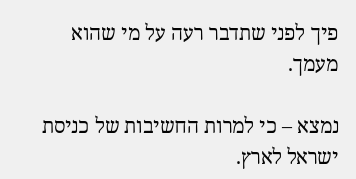פיך לפני שתדבר רעה על מי שהוא מעמך.

נמצא – כי למרות החשיבות של כניסת ישראל לארץ.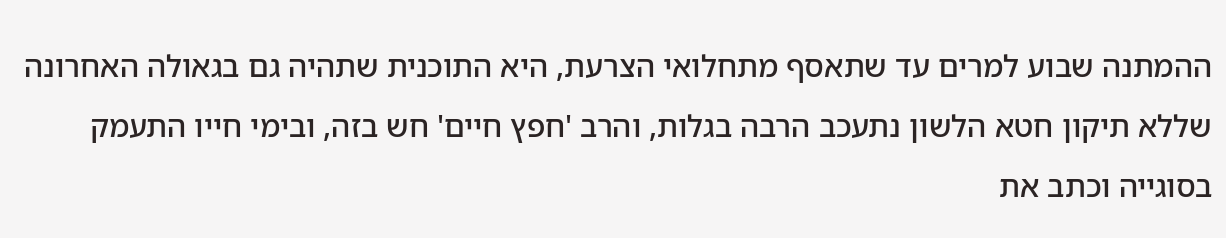ההמתנה שבוע למרים עד שתאסף מתחלואי הצרעת, היא התוכנית שתהיה גם בגאולה האחרונה שללא תיקון חטא הלשון נתעכב הרבה בגלות, והרב 'חפץ חיים' חש בזה, ובימי חייו התעמק בסוגייה וכתב את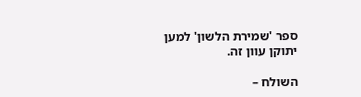ספר 'שמירת הלשון' למען יתוקן עוון זה.

השולח –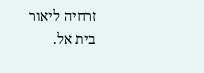זרחיה ליאור בית אל.